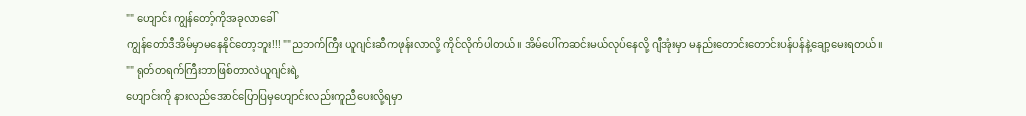"" ဟျောင်း ကျွန်တော့်ကိုအခုလာခေါ်
ကျွန်တော်ဒီအိမ်မှာမနေနိုင်တော့ဘူး!!! ""ညဘက်ကြီး ယူဂျင်းဆီကဖုန်းလာလို့ ကိုင်လိုက်ပါတယ်။ အိမ်ပေါ်ကဆင်းမယ်လုပ်နေလို့ ဂျီအုံးမှာ မနည်းတောင်းတောင်းပန်ပန်နဲ့ချော့မေးရတယ်။
"" ရုတ်တရက်ကြီးဘာဖြစ်တာလဲယူဂျင်းရဲ့
ဟျောင်းကို နားလည်အောင်ပြောပြမှဟျောင်းလည်းကူညီပေးလို့ရမှာ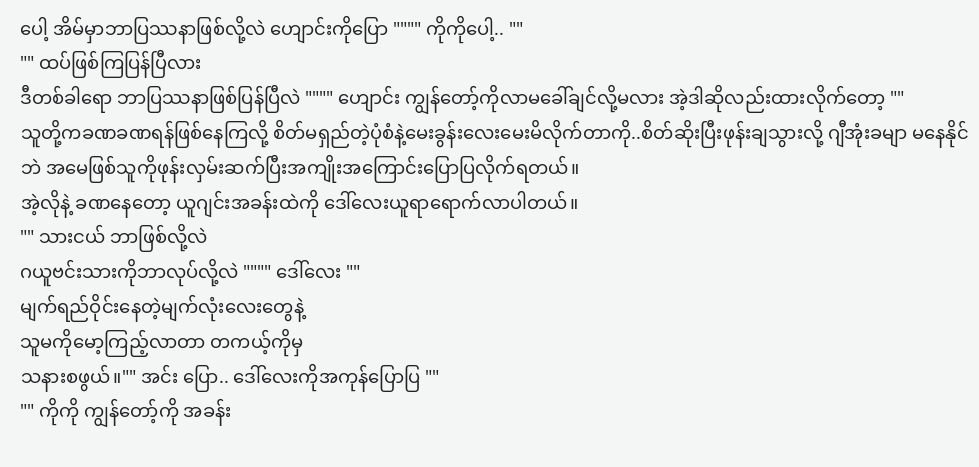ပေါ့ အိမ်မှာဘာပြဿနာဖြစ်လို့လဲ ဟျောင်းကိုပြော """" ကိုကိုပေါ့.. ""
"" ထပ်ဖြစ်ကြပြန်ပြီလား
ဒီတစ်ခါရော ဘာပြဿနာဖြစ်ပြန်ပြီလဲ """" ဟျောင်း ကျွန်တော့်ကိုလာမခေါ်ချင်လို့မလား အဲ့ဒါဆိုလည်းထားလိုက်တော့ ""
သူတို့ကခဏခဏရန်ဖြစ်နေကြလို့ စိတ်မရှည်တဲ့ပုံစံနဲ့မေးခွန်းလေးမေးမိလိုက်တာကို..စိတ်ဆိုးပြီးဖုန်းချသွားလို့ ဂျီအုံးခမျာ မနေနိုင်ဘဲ အမေဖြစ်သူကိုဖုန်းလှမ်းဆက်ပြီးအကျိုးအကြောင်းပြောပြလိုက်ရတယ်။
အဲ့လိုနဲ့ ခဏနေတော့ ယူဂျင်းအခန်းထဲကို ဒေါ်လေးယူရာရောက်လာပါတယ်။
"" သားငယ် ဘာဖြစ်လို့လဲ
ဂယူဗင်းသားကိုဘာလုပ်လို့လဲ """" ဒေါ်လေး ""
မျက်ရည်ဝိုင်းနေတဲ့မျက်လုံးလေးတွေနဲ့
သူမကိုမော့ကြည့်လာတာ တကယ့်ကိုမှ
သနားစဖွယ်။"" အင်း ပြော.. ဒေါ်လေးကိုအကုန်ပြောပြ ""
"" ကိုကို ကျွန်တော့်ကို အခန်း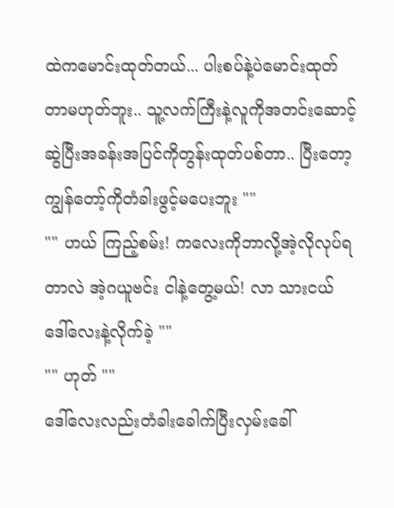ထဲကမောင်းထုတ်တယ်... ပါးစပ်နဲ့ပဲမောင်းထုတ်တာမဟုတ်ဘူး.. သူ့လက်ကြီးနဲ့လူကိုအတင်းဆောင့်ဆွဲပြီးအခန်းအပြင်ကိုတွန်းထုတ်ပစ်တာ.. ပြီးတော့ကျွန်တော့်ကိုတံခါးဖွင့်မပေးဘူး ""
"" ဟယ် ကြည့်စမ်း! ကလေးကိုဘာလို့အဲ့လိုလုပ်ရတာလဲ အဲ့ဂယူဗင်း ငါနဲ့တွေ့မယ်! လာ သားငယ် ဒေါ်လေးနဲ့လိုက်ခဲ့ ""
"" ဟုတ် ""
ဒေါ်လေးလည်းတံခါးခေါက်ပြီးလှမ်းခေါ်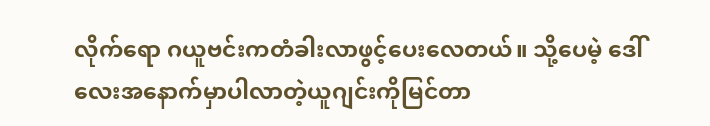လိုက်ရော ဂယူဗင်းကတံခါးလာဖွင့်ပေးလေတယ်။ သို့ပေမဲ့ ဒေါ်လေးအနောက်မှာပါလာတဲ့ယူဂျင်းကိုမြင်တာ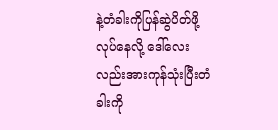နဲ့တံခါးကိုပြန်ဆွဲပိတ်ဖို့လုပ်နေလို့ ဒေါ်လေးလည်းအားကုန်သုံးပြီးတံခါးကို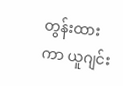တွန်းထားကာ ယူဂျင်း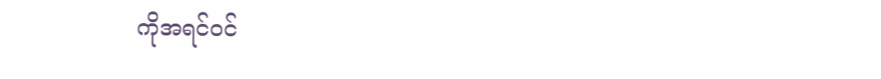ကိုအရင်ဝင်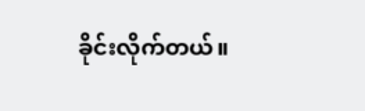ခိုင်းလိုက်တယ်။